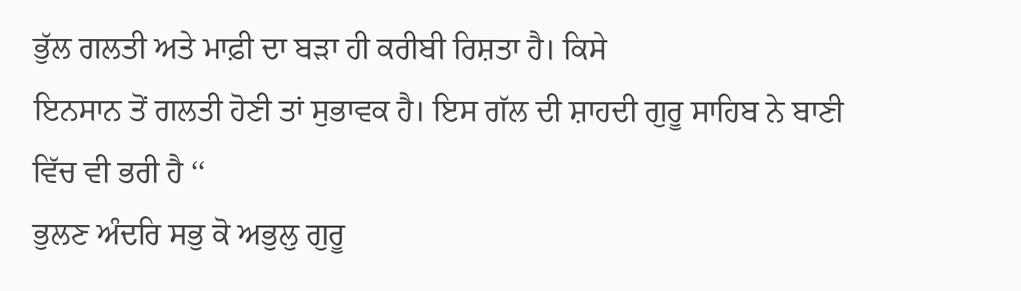ਭੁੱਲ ਗਲਤੀ ਅਤੇ ਮਾਫ਼ੀ ਦਾ ਬੜਾ ਹੀ ਕਰੀਬੀ ਰਿਸ਼ਤਾ ਹੈ। ਕਿਸੇ
ਇਨਸਾਨ ਤੋਂ ਗਲਤੀ ਹੋਣੀ ਤਾਂ ਸੁਭਾਵਕ ਹੈ। ਇਸ ਗੱਲ ਦੀ ਸ਼ਾਹਦੀ ਗੁਰੂ ਸਾਹਿਬ ਨੇ ਬਾਣੀ
ਵਿੱਚ ਵੀ ਭਰੀ ਹੈ ‘‘
ਭੁਲਣ ਅੰਦਰਿ ਸਭੁ ਕੋ ਅਭੁਲੁ ਗੁਰੂ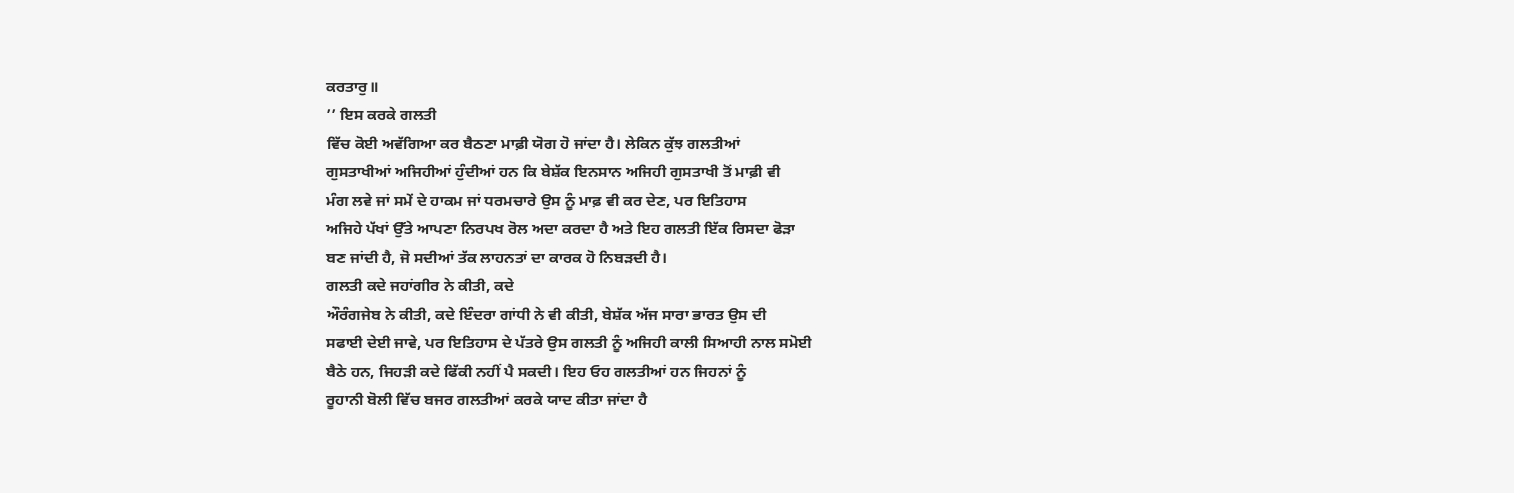ਕਰਤਾਰੁ॥
’’ ਇਸ ਕਰਕੇ ਗਲਤੀ
ਵਿੱਚ ਕੋਈ ਅਵੱਗਿਆ ਕਰ ਬੈਠਣਾ ਮਾਫ਼ੀ ਯੋਗ ਹੋ ਜਾਂਦਾ ਹੈ। ਲੇਕਿਨ ਕੁੱਝ ਗਲਤੀਆਂ
ਗੁਸਤਾਖੀਆਂ ਅਜਿਹੀਆਂ ਹੁੰਦੀਆਂ ਹਨ ਕਿ ਬੇਸ਼ੱਕ ਇਨਸਾਨ ਅਜਿਹੀ ਗੁਸਤਾਖੀ ਤੋਂ ਮਾਫ਼ੀ ਵੀ
ਮੰਗ ਲਵੇ ਜਾਂ ਸਮੇਂ ਦੇ ਹਾਕਮ ਜਾਂ ਧਰਮਚਾਰੇ ਉਸ ਨੂੰ ਮਾਫ਼ ਵੀ ਕਰ ਦੇਣ, ਪਰ ਇਤਿਹਾਸ
ਅਜਿਹੇ ਪੱਖਾਂ ਉੱਤੇ ਆਪਣਾ ਨਿਰਪਖ ਰੋਲ ਅਦਾ ਕਰਦਾ ਹੈ ਅਤੇ ਇਹ ਗਲਤੀ ਇੱਕ ਰਿਸਦਾ ਫੋੜਾ
ਬਣ ਜਾਂਦੀ ਹੈ, ਜੋ ਸਦੀਆਂ ਤੱਕ ਲਾਹਨਤਾਂ ਦਾ ਕਾਰਕ ਹੋ ਨਿਬੜਦੀ ਹੈ।
ਗਲਤੀ ਕਦੇ ਜਹਾਂਗੀਰ ਨੇ ਕੀਤੀ, ਕਦੇ
ਔਰੰਗਜੇਬ ਨੇ ਕੀਤੀ, ਕਦੇ ਇੰਦਰਾ ਗਾਂਧੀ ਨੇ ਵੀ ਕੀਤੀ, ਬੇਸ਼ੱਕ ਅੱਜ ਸਾਰਾ ਭਾਰਤ ਉਸ ਦੀ
ਸਫਾਈ ਦੇਈ ਜਾਵੇ, ਪਰ ਇਤਿਹਾਸ ਦੇ ਪੱਤਰੇ ਉਸ ਗਲਤੀ ਨੂੰ ਅਜਿਹੀ ਕਾਲੀ ਸਿਆਹੀ ਨਾਲ ਸਮੋਈ
ਬੈਠੇ ਹਨ, ਜਿਹੜੀ ਕਦੇ ਫਿੱਕੀ ਨਹੀਂ ਪੈ ਸਕਦੀ। ਇਹ ਓਹ ਗਲਤੀਆਂ ਹਨ ਜਿਹਨਾਂ ਨੂੰ
ਰੂਹਾਨੀ ਬੋਲੀ ਵਿੱਚ ਬਜਰ ਗਲਤੀਆਂ ਕਰਕੇ ਯਾਦ ਕੀਤਾ ਜਾਂਦਾ ਹੈ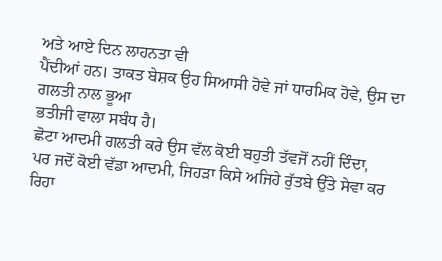ਅਤੇ ਆਏ ਦਿਨ ਲਾਹਨਤਾ ਵੀ
ਪੈਂਦੀਆਂ ਹਨ। ਤਾਕਤ ਬੇਸ਼ਕ ਉਹ ਸਿਆਸੀ ਹੋਵੇ ਜਾਂ ਧਾਰਮਿਕ ਹੋਵੇ, ਉਸ ਦਾ ਗਲਤੀ ਨਾਲ ਭੂਆ
ਭਤੀਜੀ ਵਾਲਾ ਸਬੰਧ ਹੈ।
ਛੋਟਾ ਆਦਮੀ ਗਲਤੀ ਕਰੇ ਉਸ ਵੱਲ ਕੋਈ ਬਹੁਤੀ ਤੱਵਜੋਂ ਨਹੀਂ ਦਿੰਦਾ,
ਪਰ ਜਦੋਂ ਕੋਈ ਵੱਡਾ ਆਦਮੀ, ਜਿਹੜਾ ਕਿਸੇ ਅਜਿਹੇ ਰੁੱਤਬੇ ਉੱਤੇ ਸੇਵਾ ਕਰ ਰਿਹਾ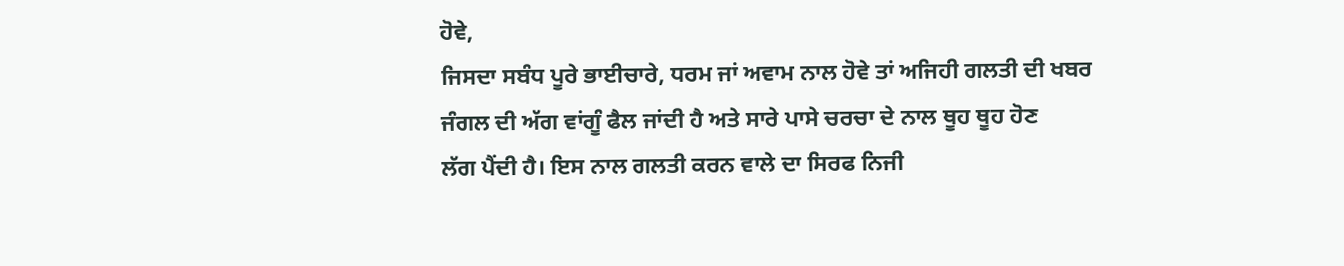ਹੋਵੇ,
ਜਿਸਦਾ ਸਬੰਧ ਪੂਰੇ ਭਾਈਚਾਰੇ, ਧਰਮ ਜਾਂ ਅਵਾਮ ਨਾਲ ਹੋਵੇ ਤਾਂ ਅਜਿਹੀ ਗਲਤੀ ਦੀ ਖਬਰ
ਜੰਗਲ ਦੀ ਅੱਗ ਵਾਂਗੂੰ ਫੈਲ ਜਾਂਦੀ ਹੈ ਅਤੇ ਸਾਰੇ ਪਾਸੇ ਚਰਚਾ ਦੇ ਨਾਲ ਥੂਹ ਥੂਹ ਹੋਣ
ਲੱਗ ਪੈਂਦੀ ਹੈ। ਇਸ ਨਾਲ ਗਲਤੀ ਕਰਨ ਵਾਲੇ ਦਾ ਸਿਰਫ ਨਿਜੀ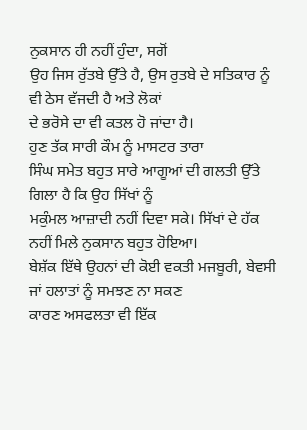ਨੁਕਸਾਨ ਹੀ ਨਹੀਂ ਹੁੰਦਾ, ਸਗੋਂ
ਉਹ ਜਿਸ ਰੁੱਤਬੇ ਉੱਤੇ ਹੈ, ਉਸ ਰੁਤਬੇ ਦੇ ਸਤਿਕਾਰ ਨੂੰ ਵੀ ਠੇਸ ਵੱਜਦੀ ਹੈ ਅਤੇ ਲੋਕਾਂ
ਦੇ ਭਰੋਸੇ ਦਾ ਵੀ ਕਤਲ ਹੋ ਜਾਂਦਾ ਹੈ।
ਹੁਣ ਤੱਕ ਸਾਰੀ ਕੌਮ ਨੂੰ ਮਾਸਟਰ ਤਾਰਾ
ਸਿੰਘ ਸਮੇਤ ਬਹੁਤ ਸਾਰੇ ਆਗੂਆਂ ਦੀ ਗਲਤੀ ਉੱਤੇ ਗਿਲਾ ਹੈ ਕਿ ਉਹ ਸਿੱਖਾਂ ਨੂੰ
ਮਕੁੰਮਲ ਆਜ਼ਾਦੀ ਨਹੀਂ ਦਿਵਾ ਸਕੇ। ਸਿੱਖਾਂ ਦੇ ਹੱਕ ਨਹੀਂ ਮਿਲੇ ਨੁਕਸਾਨ ਬਹੁਤ ਹੋਇਆ।
ਬੇਸ਼ੱਕ ਇੱਥੇ ਉਹਨਾਂ ਦੀ ਕੋਈ ਵਕਤੀ ਮਜਬੂਰੀ, ਬੇਵਸੀ ਜਾਂ ਹਲਾਤਾਂ ਨੂੰ ਸਮਝਣ ਨਾ ਸਕਣ
ਕਾਰਣ ਅਸਫਲਤਾ ਵੀ ਇੱਕ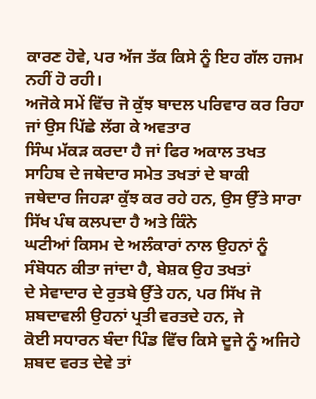ਕਾਰਣ ਹੋਵੇ, ਪਰ ਅੱਜ ਤੱਕ ਕਿਸੇ ਨੂੰ ਇਹ ਗੱਲ ਹਜਮ ਨਹੀਂ ਹੋ ਰਹੀ।
ਅਜੋਕੇ ਸਮੇਂ ਵਿੱਚ ਜੋ ਕੁੱਝ ਬਾਦਲ ਪਰਿਵਾਰ ਕਰ ਰਿਹਾ ਜਾਂ ਉਸ ਪਿੱਛੇ ਲੱਗ ਕੇ ਅਵਤਾਰ
ਸਿੰਘ ਮੱਕੜ ਕਰਦਾ ਹੈ ਜਾਂ ਫਿਰ ਅਕਾਲ ਤਖਤ ਸਾਹਿਬ ਦੇ ਜਥੇਦਾਰ ਸਮੇਤ ਤਖਤਾਂ ਦੇ ਬਾਕੀ
ਜਥੇਦਾਰ ਜਿਹੜਾ ਕੁੱਝ ਕਰ ਰਹੇ ਹਨ, ਉਸ ਉੱਤੇ ਸਾਰਾ ਸਿੱਖ ਪੰਥ ਕਲਪਦਾ ਹੈ ਅਤੇ ਕਿੰਨੇ
ਘਟੀਆਂ ਕਿਸਮ ਦੇ ਅਲੰਕਾਰਾਂ ਨਾਲ ਉਹਨਾਂ ਨੂੰ ਸੰਬੋਧਨ ਕੀਤਾ ਜਾਂਦਾ ਹੈ, ਬੇਸ਼ਕ ਉਹ ਤਖਤਾਂ
ਦੇ ਸੇਵਾਦਾਰ ਦੇ ਰੁਤਬੇ ਉੱਤੇ ਹਨ, ਪਰ ਸਿੱਖ ਜੋ ਸ਼ਬਦਾਵਲੀ ਉਹਨਾਂ ਪ੍ਰਤੀ ਵਰਤਦੇ ਹਨ, ਜੇ
ਕੋਈ ਸਧਾਰਨ ਬੰਦਾ ਪਿੰਡ ਵਿੱਚ ਕਿਸੇ ਦੂਜੇ ਨੂੰ ਅਜਿਹੇ ਸ਼ਬਦ ਵਰਤ ਦੇਵੇ ਤਾਂ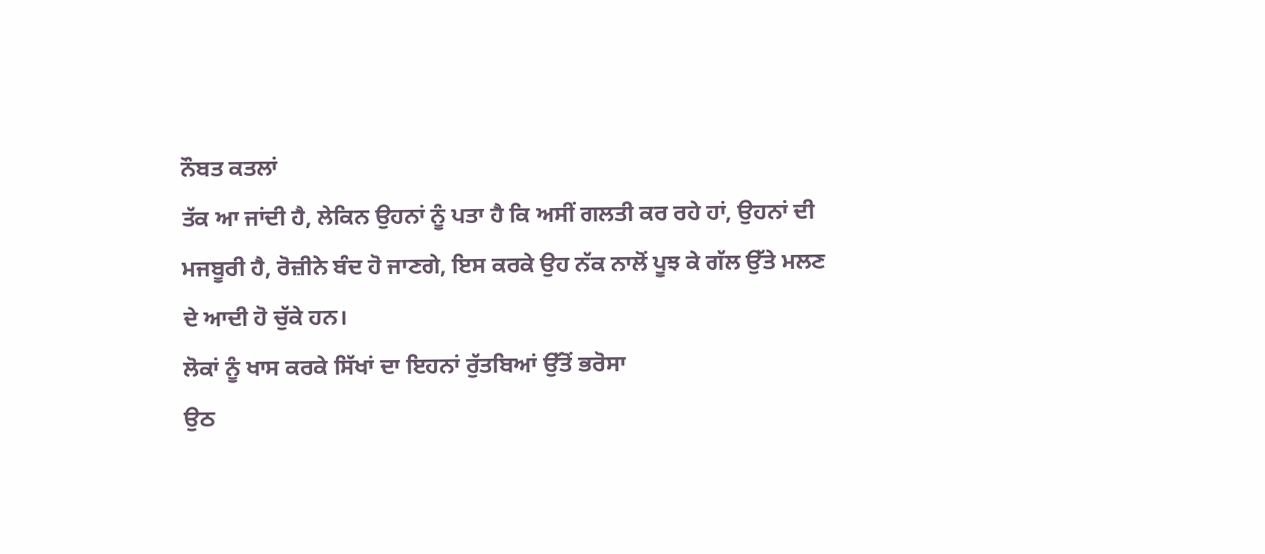ਨੌਬਤ ਕਤਲਾਂ
ਤੱਕ ਆ ਜਾਂਦੀ ਹੈ, ਲੇਕਿਨ ਉਹਨਾਂ ਨੂੰ ਪਤਾ ਹੈ ਕਿ ਅਸੀਂ ਗਲਤੀ ਕਰ ਰਹੇ ਹਾਂ, ਉਹਨਾਂ ਦੀ
ਮਜਬੂਰੀ ਹੈ, ਰੋਜ਼ੀਨੇ ਬੰਦ ਹੋ ਜਾਣਗੇ, ਇਸ ਕਰਕੇ ਉਹ ਨੱਕ ਨਾਲੋਂ ਪੂਝ ਕੇ ਗੱਲ ਉੱਤੇ ਮਲਣ
ਦੇ ਆਦੀ ਹੋ ਚੁੱਕੇ ਹਨ।
ਲੋਕਾਂ ਨੂੰ ਖਾਸ ਕਰਕੇ ਸਿੱਖਾਂ ਦਾ ਇਹਨਾਂ ਰੁੱਤਬਿਆਂ ਉੱਤੋਂ ਭਰੋਸਾ
ਉਠ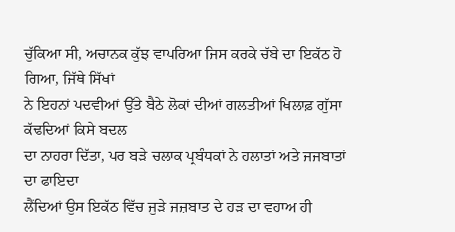ਚੁੱਕਿਆ ਸੀ, ਅਚਾਨਕ ਕੁੱਝ ਵਾਪਰਿਆ ਜਿਸ ਕਰਕੇ ਚੱਬੇ ਦਾ ਇਕੱਠ ਹੋ ਗਿਆ, ਜਿੱਥੇ ਸਿੱਖਾਂ
ਨੇ ਇਹਨਾਂ ਪਦਵੀਆਂ ਉੱਤੇ ਬੈਠੇ ਲੋਕਾਂ ਦੀਆਂ ਗਲਤੀਆਂ ਖਿਲਾਫ਼ ਗੁੱਸਾ ਕੱਢਦਿਆਂ ਕਿਸੇ ਬਦਲ
ਦਾ ਨਾਹਰਾ ਦਿੱਤਾ, ਪਰ ਬੜੇ ਚਲਾਕ ਪ੍ਰਬੰਧਕਾਂ ਨੇ ਹਲਾਤਾਂ ਅਤੇ ਜਜਬਾਤਾਂ ਦਾ ਫਾਇਦਾ
ਲੈਂਦਿਆਂ ਉਸ ਇਕੱਠ ਵਿੱਚ ਜੁੜੇ ਜਜ਼ਬਾਤ ਦੇ ਹੜ ਦਾ ਵਹਾਅ ਹੀ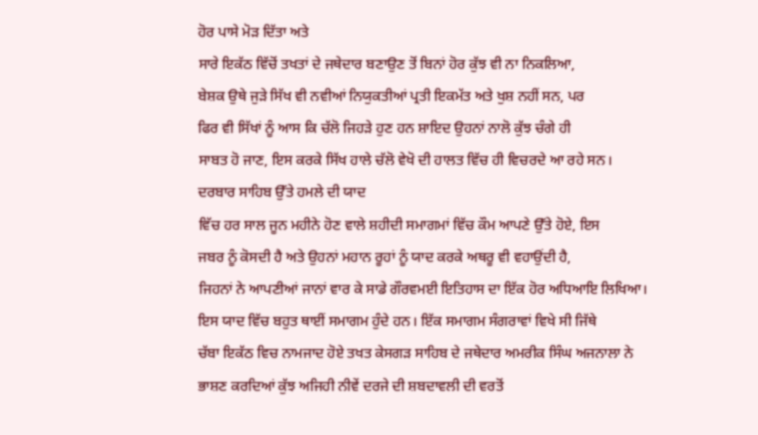ਹੋਰ ਪਾਸੇ ਮੋੜ ਦਿੱਤਾ ਅਤੇ
ਸਾਰੇ ਇਕੱਠ ਵਿੱਚੋਂ ਤਖਤਾਂ ਦੇ ਜਥੇਦਾਰ ਬਣਾਉਣ ਤੋਂ ਬਿਨਾਂ ਹੋਰ ਕੁੱਝ ਵੀ ਨਾ ਨਿਕਲਿਆ,
ਬੇਸ਼ਕ ਉਥੇ ਜੁੜੇ ਸਿੱਖ ਵੀ ਨਵੀਆਂ ਨਿਯੁਕਤੀਆਂ ਪ੍ਰਤੀ ਇਕਮੱਤ ਅਤੇ ਖੁਸ਼ ਨਹੀਂ ਸਨ, ਪਰ
ਫਿਰ ਵੀ ਸਿੱਖਾਂ ਨੂੰ ਆਸ ਕਿ ਚੱਲੋ ਜਿਹੜੇ ਹੁਣ ਹਨ ਸ਼ਾਇਦ ਉਹਨਾਂ ਨਾਲੋ ਕੁੱਝ ਚੰਗੇ ਹੀ
ਸਾਬਤ ਹੋ ਜਾਣ, ਇਸ ਕਰਕੇ ਸਿੱਖ ਹਾਲੇ ਚੱਲੋ ਵੇਖੋ ਦੀ ਹਾਲਤ ਵਿੱਚ ਹੀ ਵਿਚਰਦੇ ਆ ਰਹੇ ਸਨ।
ਦਰਬਾਰ ਸਾਹਿਬ ਉੱਤੇ ਹਮਲੇ ਦੀ ਯਾਦ
ਵਿੱਚ ਹਰ ਸਾਲ ਜੂਨ ਮਹੀਨੇ ਹੋਣ ਵਾਲੇ ਸ਼ਹੀਦੀ ਸਮਾਗਮਾਂ ਵਿੱਚ ਕੌਮ ਆਪਣੇ ਉੱਤੇ ਹੋਏ, ਇਸ
ਜਬਰ ਨੂੰ ਕੋਸਦੀ ਹੈ ਅਤੇ ਉਹਨਾਂ ਮਹਾਨ ਰੂਹਾਂ ਨੂੰ ਯਾਦ ਕਰਕੇ ਅਥਰੂ ਵੀ ਵਹਾਉਂਦੀ ਹੈ,
ਜਿਹਨਾਂ ਨੇ ਆਪਣੀਆਂ ਜਾਨਾਂ ਵਾਰ ਕੇ ਸਾਡੇ ਗੌਰਵਮਈ ਇਤਿਹਾਸ ਦਾ ਇੱਕ ਹੋਰ ਅਧਿਆਇ ਲਿਖਿਆ।
ਇਸ ਯਾਦ ਵਿੱਚ ਬਹੁਤ ਥਾਈਂ ਸਮਾਗਮ ਹੁੰਦੇ ਹਨ। ਇੱਕ ਸਮਾਗਮ ਸੰਗਰਾਵਾਂ ਵਿਖੇ ਸੀ ਜਿੱਥੇ
ਚੱਬਾ ਇਕੱਠ ਵਿਚ ਨਾਮਜਾਦ ਹੋਏ ਤਖਤ ਕੇਸਗੜ ਸਾਹਿਬ ਦੇ ਜਥੇਦਾਰ ਅਮਰੀਕ ਸਿੰਘ ਅਜਨਾਲਾ ਨੇ
ਭਾਸ਼ਣ ਕਰਦਿਆਂ ਕੁੱਝ ਅਜਿਹੀ ਨੀਵੇਂ ਦਰਜੇ ਦੀ ਸ਼ਬਦਾਵਲੀ ਦੀ ਵਰਤੋਂ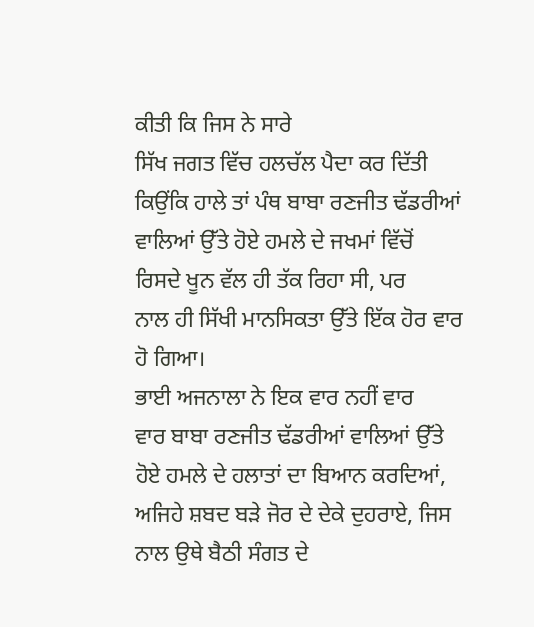ਕੀਤੀ ਕਿ ਜਿਸ ਨੇ ਸਾਰੇ
ਸਿੱਖ ਜਗਤ ਵਿੱਚ ਹਲਚੱਲ ਪੈਦਾ ਕਰ ਦਿੱਤੀ ਕਿਉਂਕਿ ਹਾਲੇ ਤਾਂ ਪੰਥ ਬਾਬਾ ਰਣਜੀਤ ਢੱਡਰੀਆਂ
ਵਾਲਿਆਂ ਉੱਤੇ ਹੋਏ ਹਮਲੇ ਦੇ ਜਖਮਾਂ ਵਿੱਚੋਂ ਰਿਸਦੇ ਖੂਨ ਵੱਲ ਹੀ ਤੱਕ ਰਿਹਾ ਸੀ, ਪਰ
ਨਾਲ ਹੀ ਸਿੱਖੀ ਮਾਨਸਿਕਤਾ ਉੱਤੇ ਇੱਕ ਹੋਰ ਵਾਰ ਹੋ ਗਿਆ।
ਭਾਈ ਅਜਨਾਲਾ ਨੇ ਇਕ ਵਾਰ ਨਹੀਂ ਵਾਰ
ਵਾਰ ਬਾਬਾ ਰਣਜੀਤ ਢੱਡਰੀਆਂ ਵਾਲਿਆਂ ਉੱਤੇ ਹੋਏ ਹਮਲੇ ਦੇ ਹਲਾਤਾਂ ਦਾ ਬਿਆਨ ਕਰਦਿਆਂ,
ਅਜਿਹੇ ਸ਼ਬਦ ਬੜੇ ਜੋਰ ਦੇ ਦੇਕੇ ਦੁਹਰਾਏ, ਜਿਸ ਨਾਲ ਉਥੇ ਬੈਠੀ ਸੰਗਤ ਦੇ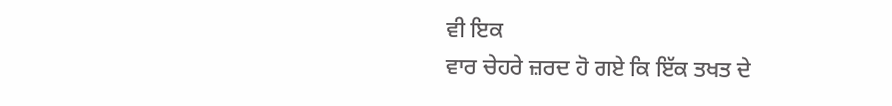ਵੀ ਇਕ
ਵਾਰ ਚੇਹਰੇ ਜ਼ਰਦ ਹੋ ਗਏ ਕਿ ਇੱਕ ਤਖਤ ਦੇ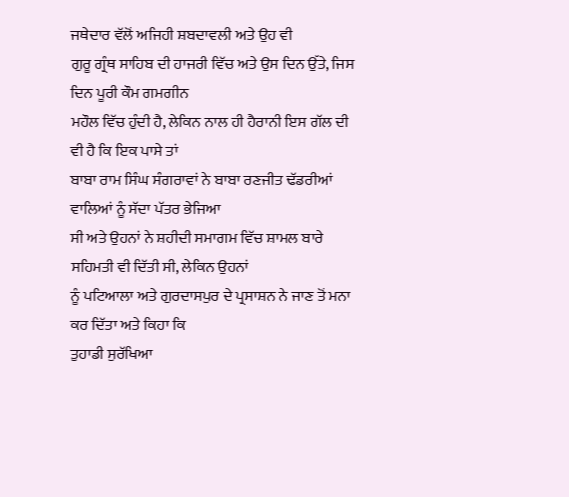ਜਥੇਦਾਰ ਵੱਲੋਂ ਅਜਿਹੀ ਸ਼ਬਦਾਵਲੀ ਅਤੇ ਉਹ ਵੀ
ਗੁਰੂ ਗ੍ਰੰਥ ਸਾਹਿਬ ਦੀ ਹਾਜਰੀ ਵਿੱਚ ਅਤੇ ਉਸ ਦਿਨ ਉੱਤੇ, ਜਿਸ ਦਿਨ ਪੂਰੀ ਕੌਮ ਗਮਗੀਨ
ਮਹੌਲ ਵਿੱਚ ਹੁੰਦੀ ਹੈ, ਲੇਕਿਨ ਨਾਲ ਹੀ ਹੈਰਾਨੀ ਇਸ ਗੱਲ ਦੀ ਵੀ ਹੈ ਕਿ ਇਕ ਪਾਸੇ ਤਾਂ
ਬਾਬਾ ਰਾਮ ਸਿੰਘ ਸੰਗਰਾਵਾਂ ਨੇ ਬਾਬਾ ਰਣਜੀਤ ਢੱਡਰੀਆਂ ਵਾਲਿਆਂ ਨੂੰ ਸੱਦਾ ਪੱਤਰ ਭੇਜਿਆ
ਸੀ ਅਤੇ ਉਹਨਾਂ ਨੇ ਸ਼ਹੀਦੀ ਸਮਾਗਮ ਵਿੱਚ ਸ਼ਾਮਲ ਬਾਰੇ ਸਹਿਮਤੀ ਵੀ ਦਿੱਤੀ ਸੀ, ਲੇਕਿਨ ਉਹਨਾਂ
ਨੂੰ ਪਟਿਆਲਾ ਅਤੇ ਗੁਰਦਾਸਪੁਰ ਦੇ ਪ੍ਰਸਾਸ਼ਨ ਨੇ ਜਾਣ ਤੋਂ ਮਨਾ ਕਰ ਦਿੱਤਾ ਅਤੇ ਕਿਹਾ ਕਿ
ਤੁਹਾਡੀ ਸੁਰੱਖਿਆ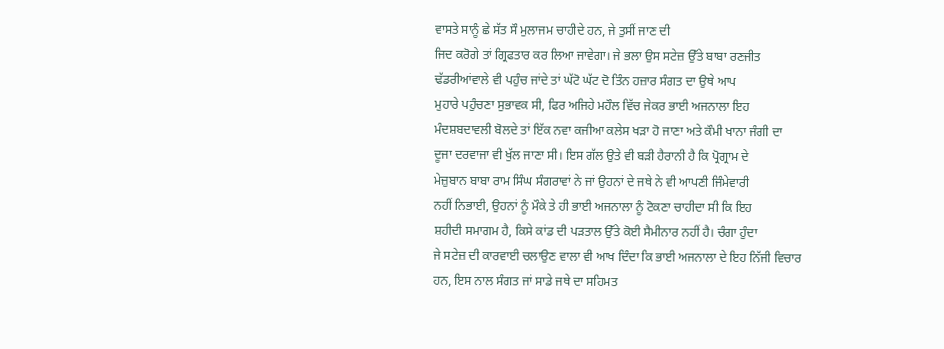ਵਾਸਤੇ ਸਾਨੂੰ ਛੇ ਸੱਤ ਸੌ ਮੁਲਾਜਮ ਚਾਹੀਦੇ ਹਨ, ਜੇ ਤੁਸੀਂ ਜਾਣ ਦੀ
ਜਿਦ ਕਰੋਗੇ ਤਾਂ ਗ੍ਰਿਫਤਾਰ ਕਰ ਲਿਆ ਜਾਵੇਗਾ। ਜੇ ਭਲਾ ਉਸ ਸਟੇਜ਼ ਉੱਤੇ ਬਾਬਾ ਰਣਜੀਤ
ਢੱਡਰੀਆਂਵਾਲੇ ਵੀ ਪਹੁੰਚ ਜਾਂਦੇ ਤਾਂ ਘੱਟੋ ਘੱਟ ਦੋ ਤਿੰਨ ਹਜ਼ਾਰ ਸੰਗਤ ਦਾ ਉਥੇ ਆਪ
ਮੁਹਾਰੇ ਪਹੁੰਚਣਾ ਸੁਭਾਵਕ ਸੀ, ਫਿਰ ਅਜਿਹੇ ਮਹੌਲ ਵਿੱਚ ਜੇਕਰ ਭਾਈ ਅਜਨਾਲਾ ਇਹ
ਮੰਦਸ਼ਬਦਾਵਲੀ ਬੋਲਦੇ ਤਾਂ ਇੱਕ ਨਵਾ ਕਜੀਆ ਕਲੇਸ ਖੜਾ ਹੋ ਜਾਣਾ ਅਤੇ ਕੌਮੀ ਖਾਨਾ ਜੰਗੀ ਦਾ
ਦੂਜਾ ਦਰਵਾਜਾ ਵੀ ਖੁੱਲ ਜਾਣਾ ਸੀ। ਇਸ ਗੱਲ ਉਤੇ ਵੀ ਬੜੀ ਹੈਰਾਨੀ ਹੈ ਕਿ ਪ੍ਰੋਗ੍ਰਾਮ ਦੇ
ਮੇਜ਼ੁਬਾਨ ਬਾਬਾ ਰਾਮ ਸਿੰਘ ਸੰਗਰਾਵਾਂ ਨੇ ਜਾਂ ਉਹਨਾਂ ਦੇ ਜਥੇ ਨੇ ਵੀ ਆਪਣੀ ਜਿੰਮੇਵਾਰੀ
ਨਹੀਂ ਨਿਭਾਈ, ਉਹਨਾਂ ਨੂੰ ਮੌਕੇ ਤੇ ਹੀ ਭਾਈ ਅਜਨਾਲਾ ਨੂੰ ਟੋਕਣਾ ਚਾਹੀਦਾ ਸੀ ਕਿ ਇਹ
ਸ਼ਹੀਦੀ ਸਮਾਗਮ ਹੈ, ਕਿਸੇ ਕਾਂਡ ਦੀ ਪੜਤਾਲ ਉੱਤੇ ਕੋਈ ਸੈਮੀਨਾਰ ਨਹੀਂ ਹੈ। ਚੰਗਾ ਹੁੰਦਾ
ਜੇ ਸਟੇਜ਼ ਦੀ ਕਾਰਵਾਈ ਚਲਾਉਣ ਵਾਲਾ ਵੀ ਆਖ ਦਿੰਦਾ ਕਿ ਭਾਈ ਅਜਨਾਲਾ ਦੇ ਇਹ ਨਿੱਜੀ ਵਿਚਾਰ
ਹਨ, ਇਸ ਨਾਲ ਸੰਗਤ ਜਾਂ ਸਾਡੇ ਜਥੇ ਦਾ ਸਹਿਮਤ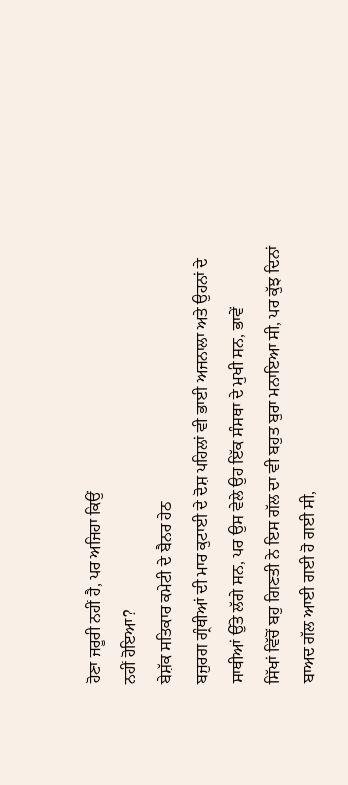ਹੋਣਾ ਜਰੂਰੀ ਨਹੀਂ ਹੈ, ਪਰ ਅਜਿਹਾ ਕਿਉਂ
ਨਹੀਂ ਹੋਇਆ?
ਬੇਸ਼ੱਕ ਸਤਿਕਾਰ ਕਮੇਟੀ ਦੇ ਬੈਨਰ ਹੇਠ
ਬਜੁਰਗ ਗ੍ਰੰਥੀਆਂ ਦੀ ਮਾਰ ਕੁਟਾਈ ਦੇ ਦੋਸ਼ ਪਹਿਲਾਂ ਵੀ ਭਾਈ ਅਜਨਾਲਾ ਅਤੇ ਉਹਨਾਂ ਦੇ
ਸਾਥੀਆਂ ਉੱਤੇ ਲੱਗੇ ਸਨ, ਪਰ ਉਸ ਵੇਲੇ ਉਹ ਇੱਕ ਸੰਸਥਾ ਦੇ ਮੁਖੀ ਸਨ, ਭਾਵੇਂ
ਸਿੱਖਾਂ ਵਿੱਚੋਂ ਬਹੁ ਗਿਣਤੀ ਨੇ ਇਸ ਗੱਲ ਦਾ ਵੀ ਬਹੁਤ ਬੁਰਾ ਮਨਾਇਆ ਸੀ, ਪਰ ਕੁੱਝ ਦਿਨਾਂ
ਬਾਅਦ ਗੱਲ ਆਈ ਗਈ ਹੋ ਗਈ ਸੀ,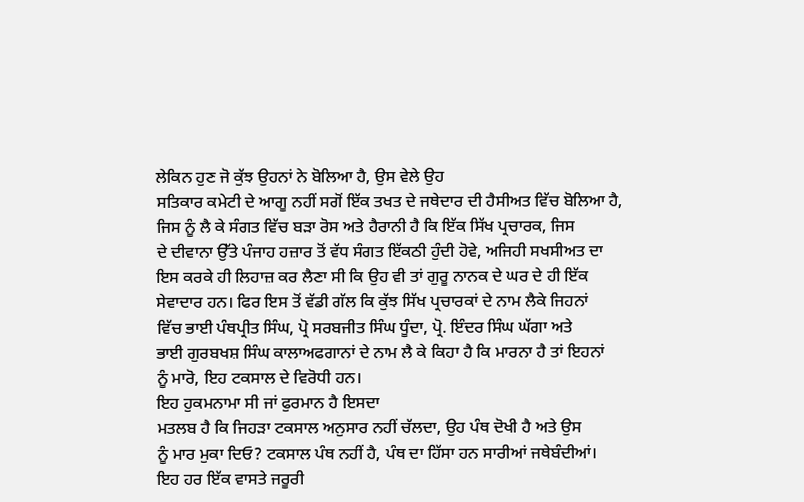ਲੇਕਿਨ ਹੁਣ ਜੋ ਕੁੱਝ ਉਹਨਾਂ ਨੇ ਬੋਲਿਆ ਹੈ, ਉਸ ਵੇਲੇ ਉਹ
ਸਤਿਕਾਰ ਕਮੇਟੀ ਦੇ ਆਗੂ ਨਹੀਂ ਸਗੋਂ ਇੱਕ ਤਖਤ ਦੇ ਜਥੇਦਾਰ ਦੀ ਹੈਸੀਅਤ ਵਿੱਚ ਬੋਲਿਆ ਹੈ,
ਜਿਸ ਨੂੰ ਲੈ ਕੇ ਸੰਗਤ ਵਿੱਚ ਬੜਾ ਰੋਸ ਅਤੇ ਹੈਰਾਨੀ ਹੈ ਕਿ ਇੱਕ ਸਿੱਖ ਪ੍ਰਚਾਰਕ, ਜਿਸ
ਦੇ ਦੀਵਾਨਾ ਉੱਤੇ ਪੰਜਾਹ ਹਜ਼ਾਰ ਤੋਂ ਵੱਧ ਸੰਗਤ ਇੱਕਠੀ ਹੁੰਦੀ ਹੋਵੇ, ਅਜਿਹੀ ਸਖਸੀਅਤ ਦਾ
ਇਸ ਕਰਕੇ ਹੀ ਲਿਹਾਜ਼ ਕਰ ਲੈਣਾ ਸੀ ਕਿ ਉਹ ਵੀ ਤਾਂ ਗੁਰੂ ਨਾਨਕ ਦੇ ਘਰ ਦੇ ਹੀ ਇੱਕ
ਸੇਵਾਦਾਰ ਹਨ। ਫਿਰ ਇਸ ਤੋਂ ਵੱਡੀ ਗੱਲ ਕਿ ਕੁੱਝ ਸਿੱਖ ਪ੍ਰਚਾਰਕਾਂ ਦੇ ਨਾਮ ਲੈਕੇ ਜਿਹਨਾਂ
ਵਿੱਚ ਭਾਈ ਪੰਥਪ੍ਰੀਤ ਸਿੰਘ, ਪ੍ਰੋ ਸਰਬਜੀਤ ਸਿੰਘ ਧੂੰਦਾ, ਪ੍ਰੋ. ਇੰਦਰ ਸਿੰਘ ਘੱਗਾ ਅਤੇ
ਭਾਈ ਗੁਰਬਖਸ਼ ਸਿੰਘ ਕਾਲਾਅਫਗਾਨਾਂ ਦੇ ਨਾਮ ਲੈ ਕੇ ਕਿਹਾ ਹੈ ਕਿ ਮਾਰਨਾ ਹੈ ਤਾਂ ਇਹਨਾਂ
ਨੂੰ ਮਾਰੋ, ਇਹ ਟਕਸਾਲ ਦੇ ਵਿਰੋਧੀ ਹਨ।
ਇਹ ਹੁਕਮਨਾਮਾ ਸੀ ਜਾਂ ਫੁਰਮਾਨ ਹੈ ਇਸਦਾ
ਮਤਲਬ ਹੈ ਕਿ ਜਿਹੜਾ ਟਕਸਾਲ ਅਨੁਸਾਰ ਨਹੀਂ ਚੱਲਦਾ, ਉਹ ਪੰਥ ਦੋਖੀ ਹੈ ਅਤੇ ਉਸ
ਨੂੰ ਮਾਰ ਮੁਕਾ ਦਿਓ? ਟਕਸਾਲ ਪੰਥ ਨਹੀਂ ਹੈ, ਪੰਥ ਦਾ ਹਿੱਸਾ ਹਨ ਸਾਰੀਆਂ ਜਥੇਬੰਦੀਆਂ।
ਇਹ ਹਰ ਇੱਕ ਵਾਸਤੇ ਜਰੂਰੀ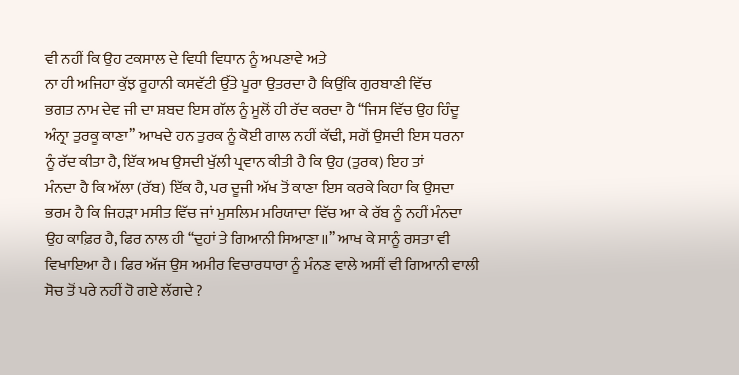ਵੀ ਨਹੀਂ ਕਿ ਉਹ ਟਕਸਾਲ ਦੇ ਵਿਧੀ ਵਿਧਾਨ ਨੂੰ ਅਪਣਾਵੇ ਅਤੇ
ਨਾ ਹੀ ਅਜਿਹਾ ਕੁੱਝ ਰੂਹਾਨੀ ਕਸਵੱਟੀ ਉੱਤੇ ਪੂਰਾ ਉਤਰਦਾ ਹੈ ਕਿਉਂਕਿ ਗੁਰਬਾਣੀ ਵਿੱਚ
ਭਗਤ ਨਾਮ ਦੇਵ ਜੀ ਦਾ ਸ਼ਬਦ ਇਸ ਗੱਲ ਨੂੰ ਮੂਲੋਂ ਹੀ ਰੱਦ ਕਰਦਾ ਹੈ ‘‘ਜਿਸ ਵਿੱਚ ਉਹ ਹਿੰਦੂ
ਅੰਨ੍ਰਾ ਤੁਰਕੂ ਕਾਣਾ’’ ਆਖਦੇ ਹਨ ਤੁਰਕ ਨੂੰ ਕੋਈ ਗਾਲ ਨਹੀਂ ਕੱਢੀ, ਸਗੋਂ ਉਸਦੀ ਇਸ ਧਰਨਾ
ਨੂੰ ਰੱਦ ਕੀਤਾ ਹੈ, ਇੱਕ ਅਖ ਉਸਦੀ ਖੁੱਲੀ ਪ੍ਰਵਾਨ ਕੀਤੀ ਹੈ ਕਿ ਉਹ (ਤੁਰਕ) ਇਹ ਤਾਂ
ਮੰਨਦਾ ਹੈ ਕਿ ਅੱਲਾ (ਰੱਬ) ਇੱਕ ਹੈ, ਪਰ ਦੂਜੀ ਅੱਖ ਤੋਂ ਕਾਣਾ ਇਸ ਕਰਕੇ ਕਿਹਾ ਕਿ ਉਸਦਾ
ਭਰਮ ਹੈ ਕਿ ਜਿਹੜਾ ਮਸੀਤ ਵਿੱਚ ਜਾਂ ਮੁਸਲਿਮ ਮਰਿਯਾਦਾ ਵਿੱਚ ਆ ਕੇ ਰੱਬ ਨੂੰ ਨਹੀਂ ਮੰਨਦਾ
ਉਹ ਕਾਫ਼ਿਰ ਹੈ, ਫਿਰ ਨਾਲ ਹੀ ‘‘ਦੁਹਾਂ ਤੇ ਗਿਆਨੀ ਸਿਆਣਾ॥’’ ਆਖ ਕੇ ਸਾਨੂੰ ਰਸਤਾ ਵੀ
ਵਿਖਾਇਆ ਹੈ। ਫਿਰ ਅੱਜ ਉਸ ਅਮੀਰ ਵਿਚਾਰਧਾਰਾ ਨੂੰ ਮੰਨਣ ਵਾਲੇ ਅਸੀਂ ਵੀ ਗਿਆਨੀ ਵਾਲੀ
ਸੋਚ ਤੋਂ ਪਰੇ ਨਹੀਂ ਹੋ ਗਏ ਲੱਗਦੇ ?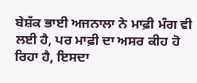ਬੇਸ਼ੱਕ ਭਾਈ ਅਜਨਾਲਾ ਨੇ ਮਾਫ਼ੀ ਮੰਗ ਵੀ
ਲਈ ਹੈ, ਪਰ ਮਾਫ਼ੀ ਦਾ ਅਸਰ ਕੀਹ ਹੋ ਰਿਹਾ ਹੈ, ਇਸਦਾ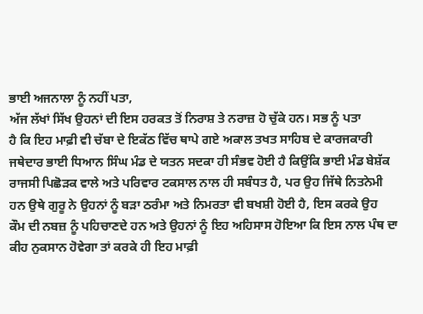ਭਾਈ ਅਜਨਾਲਾ ਨੂੰ ਨਹੀਂ ਪਤਾ,
ਅੱਜ ਲੱਖਾਂ ਸਿੱਖ ਉਹਨਾਂ ਦੀ ਇਸ ਹਰਕਤ ਤੋਂ ਨਿਰਾਸ਼ ਤੇ ਨਰਾਜ਼ ਹੋ ਚੁੱਕੇ ਹਨ। ਸਭ ਨੂੰ ਪਤਾ
ਹੈ ਕਿ ਇਹ ਮਾਫ਼ੀ ਵੀ ਚੱਬਾ ਦੇ ਇਕੱਠ ਵਿੱਚ ਥਾਪੇ ਗਏ ਅਕਾਲ ਤਖਤ ਸਾਹਿਬ ਦੇ ਕਾਰਜਕਾਰੀ
ਜਥੇਦਾਰ ਭਾਈ ਧਿਆਨ ਸਿੰਘ ਮੰਡ ਦੇ ਯਤਨ ਸਦਕਾ ਹੀ ਸੰਭਵ ਹੋਈ ਹੈ ਕਿਉਂਕਿ ਭਾਈ ਮੰਡ ਬੇਸ਼ੱਕ
ਰਾਜਸੀ ਪਿਛੋੜਕ ਵਾਲੇ ਅਤੇ ਪਰਿਵਾਰ ਟਕਸਾਲ ਨਾਲ ਹੀ ਸਬੰਧਤ ਹੈ, ਪਰ ਉਹ ਜਿੱਥੇ ਨਿਤਨੇਮੀ
ਹਨ ਉਥੇ ਗੁਰੂ ਨੇ ਉਹਨਾਂ ਨੂੰ ਬੜਾ ਠਰੰਮਾ ਅਤੇ ਨਿਮਰਤਾ ਵੀ ਬਖਸ਼ੀ ਹੋਈ ਹੈ, ਇਸ ਕਰਕੇ ਉਹ
ਕੌਮ ਦੀ ਨਬਜ਼ ਨੂੰ ਪਹਿਚਾਣਦੇ ਹਨ ਅਤੇ ਉਹਨਾਂ ਨੂੰ ਇਹ ਅਹਿਸਾਸ ਹੋਇਆ ਕਿ ਇਸ ਨਾਲ ਪੰਥ ਦਾ
ਕੀਹ ਨੁਕਸਾਨ ਹੋਵੇਗਾ ਤਾਂ ਕਰਕੇ ਹੀ ਇਹ ਮਾਫ਼ੀ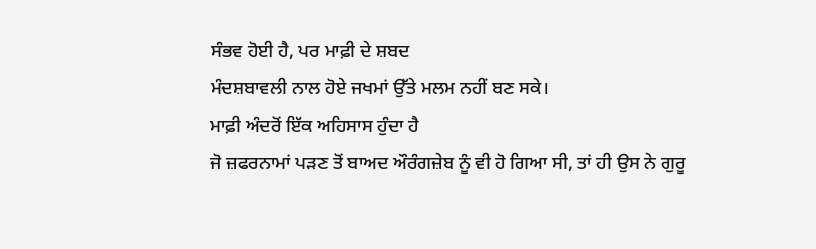ਸੰਭਵ ਹੋਈ ਹੈ, ਪਰ ਮਾਫ਼ੀ ਦੇ ਸ਼ਬਦ
ਮੰਦਸ਼ਬਾਵਲੀ ਨਾਲ ਹੋਏ ਜਖਮਾਂ ਉੱਤੇ ਮਲਮ ਨਹੀਂ ਬਣ ਸਕੇ।
ਮਾਫ਼ੀ ਅੰਦਰੋਂ ਇੱਕ ਅਹਿਸਾਸ ਹੁੰਦਾ ਹੈ
ਜੋ ਜ਼ਫਰਨਾਮਾਂ ਪੜਣ ਤੋਂ ਬਾਅਦ ਔਰੰਗਜ਼ੇਬ ਨੂੰ ਵੀ ਹੋ ਗਿਆ ਸੀ, ਤਾਂ ਹੀ ਉਸ ਨੇ ਗੁਰੂ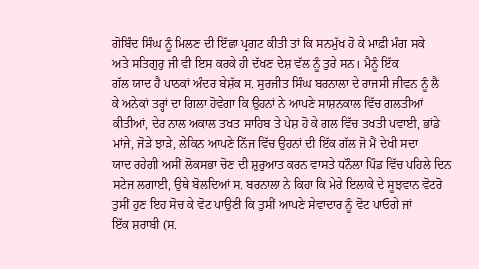ਗੋਬਿੰਦ ਸਿੰਘ ਨੂੰ ਮਿਲਣ ਦੀ ਇੱਛਾ ਪ੍ਰਗਟ ਕੀਤੀ ਤਾਂ ਕਿ ਸਨਮੁੱਖ ਹੋ ਕੇ ਮਾਫ਼ੀ ਮੰਗ ਸਕੇ
ਅਤੇ ਸਤਿਗੁਰੁ ਜੀ ਵੀ ਇਸ ਕਰਕੇ ਹੀ ਦੱਖਣ ਦੇਸ਼ ਵੱਲ ਨੂੰ ਤੁਰੇ ਸਨ। ਮੈਨੂੰ ਇੱਕ
ਗੱਲ ਯਾਦ ਹੈ ਪਾਠਕਾਂ ਅੰਦਰ ਬੇਸ਼ੱਕ ਸ. ਸੁਰਜੀਤ ਸਿੰਘ ਬਰਨਾਲਾ ਦੇ ਰਾਜਸੀ ਜੀਵਨ ਨੂੰ ਲੈ
ਕੇ ਅਨੇਕਾਂ ਤਰ੍ਹਾਂ ਦਾ ਗਿਲਾ ਹੋਵੇਗਾ ਕਿ ਉਹਨਾਂ ਨੇ ਆਪਣੇ ਸਾਸ਼ਨਕਾਲ ਵਿੱਚ ਗਲਤੀਆਂ
ਕੀਤੀਆਂ, ਦੇਰ ਨਾਲ ਅਕਾਲ ਤਖਤ ਸਾਹਿਬ ਤੇ ਪੇਸ਼ ਹੋ ਕੇ ਗਲ ਵਿੱਚ ਤਖਤੀ ਪਵਾਈ, ਭਾਂਡੇ
ਮਾਂਜੇ, ਜੋੜੇ ਝਾੜੇ, ਲੇਕਿਨ ਆਪਣੇ ਨਿੱਜ ਵਿੱਚ ਉਹਨਾਂ ਦੀ ਇੱਕ ਗੱਲ ਜੋ ਮੈਂ ਦੇਖੀ ਸਦਾ
ਯਾਦ ਰਹੇਗੀ ਅਸੀਂ ਲੋਕਸਭਾ ਚੋਣ ਦੀ ਸ਼ੁਰੁਆਤ ਕਰਨ ਵਾਸਤੇ ਧਨੌਲਾ ਪਿੰਡ ਵਿੱਚ ਪਹਿਲੇ ਦਿਨ
ਸਟੇਜ ਲਗਾਈ, ਉਥੇ ਬੋਲਦਿਆਂ ਸ. ਬਰਨਾਲਾ ਨੇ ਕਿਹਾ ਕਿ ਮੇਰੇ ਇਲਾਕੇ ਦੇ ਸੂਝਵਾਨ ਵੋਟਰੋ
ਤੁਸੀਂ ਹੁਣ ਇਹ ਸੋਚ ਕੇ ਵੋਟ ਪਾਉਣੀ ਕਿ ਤੁਸੀਂ ਆਪਣੇ ਸੇਵਾਦਾਰ ਨੂੰ ਵੋਟ ਪਾਓਗੇ ਜਾਂ
ਇੱਕ ਸ਼ਰਾਬੀ (ਸ.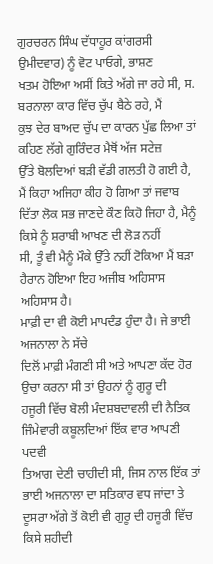ਗੁਰਚਰਨ ਸਿੰਘ ਦੱਧਾਹੂਰ ਕਾਂਗਰਸੀ ਉਮੀਦਵਾਰ) ਨੂੰ ਵੋਟ ਪਾਓਗੇ, ਭਾਸ਼ਣ
ਖਤਮ ਹੋਇਆ ਅਸੀਂ ਕਿਤੇ ਅੱਗੇ ਜਾ ਰਹੇ ਸੀ, ਸ. ਬਰਨਾਲਾ ਕਾਰ ਵਿੱਚ ਚੁੱਪ ਬੈਠੇ ਰਹੇ, ਮੈਂ
ਕੁਝ ਦੇਰ ਬਾਅਦ ਚੁੱਪ ਦਾ ਕਾਰਨ ਪੁੱਛ ਲਿਆ ਤਾਂ ਕਹਿਣ ਲੱਗੇ ਗੁਰਿੰਦਰ ਮੈਥੋਂ ਅੱਜ ਸਟੇਜ਼
ਉੱਤੇ ਬੋਲਦਿਆਂ ਬੜੀ ਵੱਡੀ ਗਲਤੀ ਹੋ ਗਈ ਹੈ, ਮੈਂ ਕਿਹਾ ਅਜਿਹਾ ਕੀਹ ਹੋ ਗਿਆ ਤਾਂ ਜਵਾਬ
ਦਿੱਤਾ ਲੋਕ ਸਭ ਜਾਣਦੇ ਕੌਣ ਕਿਹੋ ਜਿਹਾ ਹੈ, ਮੈਨੂੰ ਕਿਸੇ ਨੂੰ ਸ਼ਰਾਬੀ ਆਖਣ ਦੀ ਲੋੜ ਨਹੀਂ
ਸੀ, ਤੂੰ ਵੀ ਮੈਨੂੰ ਮੌਕੇ ਉੱਤੇ ਨਹੀਂ ਟੋਕਿਆ ਮੈਂ ਬੜਾ ਹੈਰਾਨ ਹੋਇਆ ਇਹ ਅਜੀਬ ਅਹਿਸਾਸ
ਅਹਿਸਾਸ ਹੈ।
ਮਾਫ਼ੀ ਦਾ ਵੀ ਕੋਈ ਮਾਪਦੰਡ ਹੁੰਦਾ ਹੈ। ਜੇ ਭਾਈ ਅਜਨਾਲਾ ਨੇ ਸੱਚੇ
ਦਿਲੋਂ ਮਾਫ਼ੀ ਮੰਗਣੀ ਸੀ ਅਤੇ ਆਪਣਾ ਕੱਦ ਹੋਰ ਉਚਾ ਕਰਨਾ ਸੀ ਤਾਂ ਉਹਨਾਂ ਨੂੰ ਗੁਰੂ ਦੀ
ਹਜੂਰੀ ਵਿੱਚ ਬੋਲੀ ਮੰਦਸ਼ਬਦਾਵਲੀ ਦੀ ਨੈਤਿਕ ਜਿੰਮੇਵਾਰੀ ਕਬੂਲਦਿਆਂ ਇੱਕ ਵਾਰ ਆਪਣੀ ਪਦਵੀ
ਤਿਆਗ ਦੇਣੀ ਚਾਹੀਦੀ ਸੀ, ਜਿਸ ਨਾਲ ਇੱਕ ਤਾਂ ਭਾਈ ਅਜਨਾਲਾ ਦਾ ਸਤਿਕਾਰ ਵਧ ਜਾਂਦਾ ਤੇ
ਦੂਸਰਾ ਅੱਗੇ ਤੋਂ ਕੋਈ ਵੀ ਗੁਰੂ ਦੀ ਹਜੂਰੀ ਵਿੱਚ ਕਿਸੇ ਸ਼ਹੀਦੀ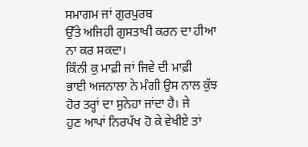ਸਮਾਗਮ ਜਾਂ ਗੁਰਪੁਰਬ
ਉੱਤੇ ਅਜਿਹੀ ਗੁਸਤਾਖੀ ਕਰਨ ਦਾ ਹੀਆ ਨਾ ਕਰ ਸਕਦਾ।
ਕਿੰਨੀ ਕੁ ਮਾਫ਼ੀ ਜਾਂ ਜਿਵੇ ਦੀ ਮਾਫ਼ੀ
ਭਾਈ ਅਜਨਾਲਾ ਨੇ ਮੰਗੀ ਉਸ ਨਾਲ ਕੁੱਝ ਹੋਰ ਤਰ੍ਹਾਂ ਦਾ ਸੁਨੇਹਾ ਜਾਂਦਾ ਹੈ। ਜੇ
ਹੁਣ ਆਪਾਂ ਨਿਰਪੱਖ ਹੋ ਕੇ ਵੇਖੀਏ ਤਾਂ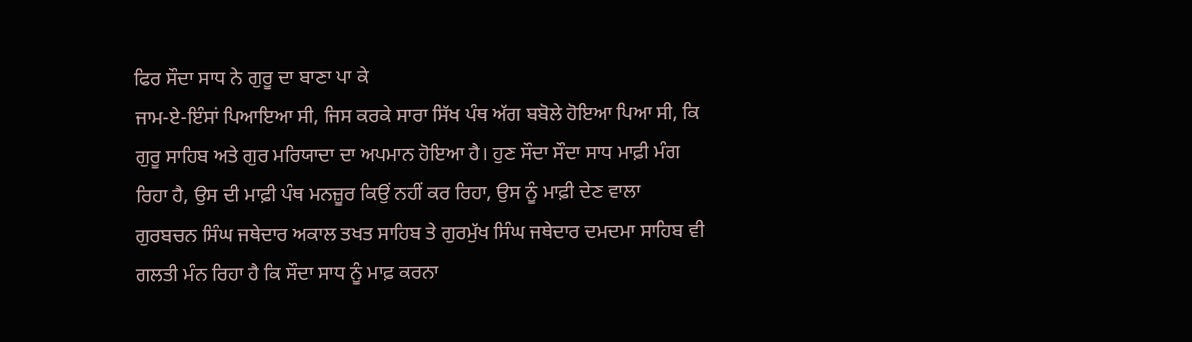ਫਿਰ ਸੌਦਾ ਸਾਧ ਨੇ ਗੁਰੂ ਦਾ ਬਾਣਾ ਪਾ ਕੇ
ਜਾਮ-ਏ-ਇੰਸਾਂ ਪਿਆਇਆ ਸੀ, ਜਿਸ ਕਰਕੇ ਸਾਰਾ ਸਿੱਖ ਪੰਥ ਅੱਗ ਬਬੋਲੇ ਹੋਇਆ ਪਿਆ ਸੀ, ਕਿ
ਗੁਰੂ ਸਾਹਿਬ ਅਤੇ ਗੁਰ ਮਰਿਯਾਦਾ ਦਾ ਅਪਮਾਨ ਹੋਇਆ ਹੈ। ਹੁਣ ਸੌਦਾ ਸੌਦਾ ਸਾਧ ਮਾਫ਼ੀ ਮੰਗ
ਰਿਹਾ ਹੈ, ਉਸ ਦੀ ਮਾਫ਼ੀ ਪੰਥ ਮਨਜ਼ੂਰ ਕਿਉਂ ਨਹੀਂ ਕਰ ਰਿਹਾ, ਉਸ ਨੂੰ ਮਾਫ਼ੀ ਦੇਣ ਵਾਲਾ
ਗੁਰਬਚਨ ਸਿੰਘ ਜਥੇਦਾਰ ਅਕਾਲ ਤਖਤ ਸਾਹਿਬ ਤੇ ਗੁਰਮੁੱਖ ਸਿੰਘ ਜਥੇਦਾਰ ਦਮਦਮਾ ਸਾਹਿਬ ਵੀ
ਗਲਤੀ ਮੰਨ ਰਿਹਾ ਹੈ ਕਿ ਸੌਦਾ ਸਾਧ ਨੂੰ ਮਾਫ਼ ਕਰਨਾ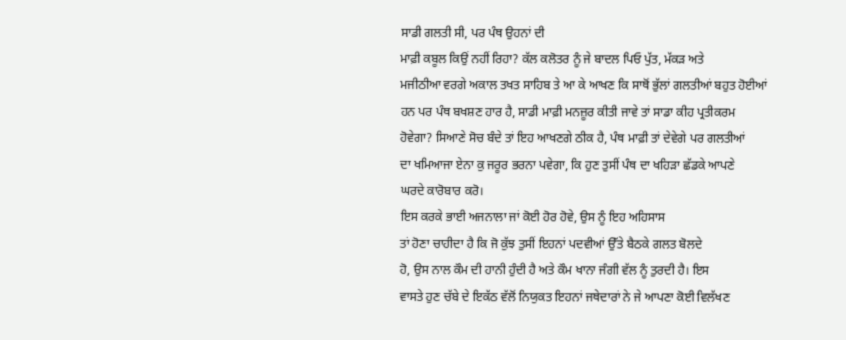ਸਾਡੀ ਗਲਤੀ ਸੀ, ਪਰ ਪੰਥ ਉਹਨਾਂ ਦੀ
ਮਾਫ਼ੀ ਕਬੂਲ ਕਿਉਂ ਨਹੀਂ ਰਿਹਾ? ਕੱਲ ਕਲੋਤਰ ਨੂੰ ਜੇ ਬਾਦਲ ਪਿਓ ਪੁੱਤ, ਮੱਕੜ ਅਤੇ
ਮਜੀਠੀਆ ਵਰਗੇ ਅਕਾਲ ਤਖਤ ਸਾਹਿਬ ਤੇ ਆ ਕੇ ਆਖਣ ਕਿ ਸਾਥੋਂ ਭੁੱਲਾਂ ਗਲਤੀਆਂ ਬਹੁਤ ਹੋਈਆਂ
ਹਨ ਪਰ ਪੰਥ ਬਖਸ਼ਣ ਹਾਰ ਹੈ, ਸਾਡੀ ਮਾਫ਼ੀ ਮਨਜ਼ੂਰ ਕੀਤੀ ਜਾਵੇ ਤਾਂ ਸਾਡਾ ਕੀਹ ਪ੍ਰਤੀਕਰਮ
ਹੋਵੇਗਾ? ਸਿਆਣੇ ਸੋਚ ਬੰਦੇ ਤਾਂ ਇਹ ਆਖਣਗੇ ਠੀਕ ਹੈ, ਪੰਥ ਮਾਫ਼ੀ ਤਾਂ ਦੇਵੇਗੇ ਪਰ ਗਲਤੀਆਂ
ਦਾ ਖਮਿਆਜਾ ਏਨਾ ਕੁ ਜਰੂਰ ਭਰਨਾ ਪਵੇਗਾ, ਕਿ ਹੁਣ ਤੁਸੀਂ ਪੰਥ ਦਾ ਖਹਿੜਾ ਛੱਡਕੇ ਆਪਣੇ
ਘਰਦੇ ਕਾਰੋਬਾਰ ਕਰੋ।
ਇਸ ਕਰਕੇ ਭਾਈ ਅਜਨਾਲਾ ਜਾਂ ਕੋਈ ਹੋਰ ਹੋਵੇ, ਉਸ ਨੂੰ ਇਹ ਅਹਿਸਾਸ
ਤਾਂ ਹੋਣਾ ਚਾਹੀਦਾ ਹੈ ਕਿ ਜੋ ਕੁੱਝ ਤੁਸੀਂ ਇਹਨਾਂ ਪਦਵੀਆਂ ਉੱਤੇ ਬੈਠਕੇ ਗਲਤ ਬੋਲਦੇ
ਹੋ, ਉਸ ਨਾਲ ਕੌਮ ਦੀ ਹਾਨੀ ਹੁੰਦੀ ਹੈ ਅਤੇ ਕੌਮ ਖਾਨਾ ਜੰਗੀ ਵੱਲ ਨੂੰ ਤੁਰਦੀ ਹੈ। ਇਸ
ਵਾਸਤੇ ਹੁਣ ਚੱਬੇ ਦੇ ਇਕੱਠ ਵੱਲੋਂ ਨਿਯੁਕਤ ਇਹਨਾਂ ਜਥੇਦਾਰਾਂ ਨੇ ਜੇ ਆਪਣਾ ਕੋਈ ਵਿਲੱਖਣ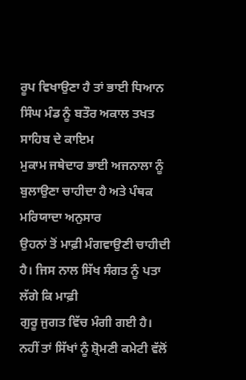ਰੂਪ ਵਿਖਾਉਣਾ ਹੈ ਤਾਂ ਭਾਈ ਧਿਆਨ ਸਿੰਘ ਮੰਡ ਨੂੰ ਬਤੌਰ ਅਕਾਲ ਤਖਤ ਸਾਹਿਬ ਦੇ ਕਾਇਮ
ਮੁਕਾਮ ਜਥੇਦਾਰ ਭਾਈ ਅਜਨਾਲਾ ਨੂੰ ਬੁਲਾਉਣਾ ਚਾਹੀਦਾ ਹੈ ਅਤੇ ਪੰਥਕ ਮਰਿਯਾਦਾ ਅਨੁਸਾਰ
ਉਹਨਾਂ ਤੋਂ ਮਾਫ਼ੀ ਮੰਗਵਾਉਣੀ ਚਾਹੀਦੀ ਹੈ। ਜਿਸ ਨਾਲ ਸਿੱਖ ਸੰਗਤ ਨੂੰ ਪਤਾ ਲੱਗੇ ਕਿ ਮਾਫ਼ੀ
ਗੁਰੂ ਜੁਗਤ ਵਿੱਚ ਮੰਗੀ ਗਈ ਹੈ। ਨਹੀਂ ਤਾਂ ਸਿੱਖਾਂ ਨੂੰ ਸ਼੍ਰੋਮਣੀ ਕਮੇਟੀ ਵੱਲੋਂ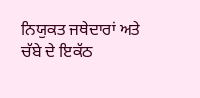ਨਿਯੁਕਤ ਜਥੇਦਾਰਾਂ ਅਤੇ ਚੱਬੇ ਦੇ ਇਕੱਠ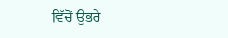ਵਿੱਚੋਂ ਉਭਰੇ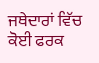ਜਥੇਦਾਰਾਂ ਵਿੱਚ ਕੋਈ ਫਰਕ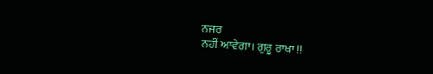ਨਜਰ
ਨਹੀਂ ਆਵੇਗਾ। ਗੁਰੂ ਰਾਖਾ !!